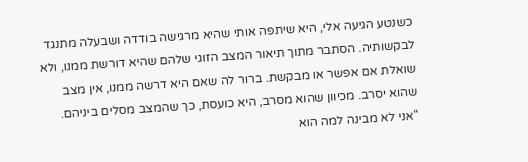כשנטע הגיעה אלי, היא שיתפה אותי שהיא מרגישה בודדה ושבעלה מתנגד לבקשותיה. הסתבר מתוך תיאור המצב הזוגי שלהם שהיא דורשת ממנו, ולא שואלת אם אפשר או מבקשת. ברור לה שאם היא דרשה ממנו, אין מצב שהוא יסרב. מכיוון שהוא מסרב, היא כועסת, כך שהמצב מסלים ביניהם.
“אני לא מבינה למה הוא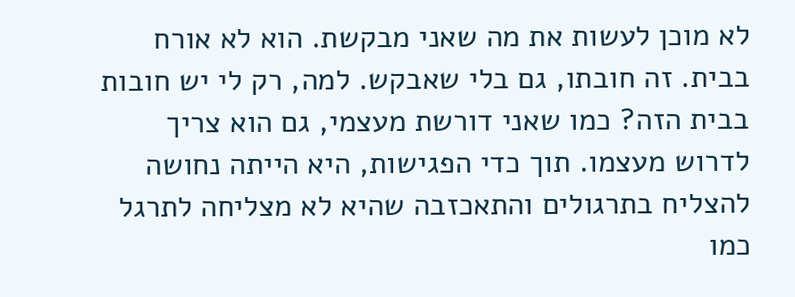לא מוכן לעשות את מה שאני מבקשת. הוא לא אורח בבית. זה חובתו, גם בלי שאבקש. למה, רק לי יש חובות בבית הזה? כמו שאני דורשת מעצמי, גם הוא צריך לדרוש מעצמו. תוך כדי הפגישות, היא הייתה נחושה להצליח בתרגולים והתאכזבה שהיא לא מצליחה לתרגל כמו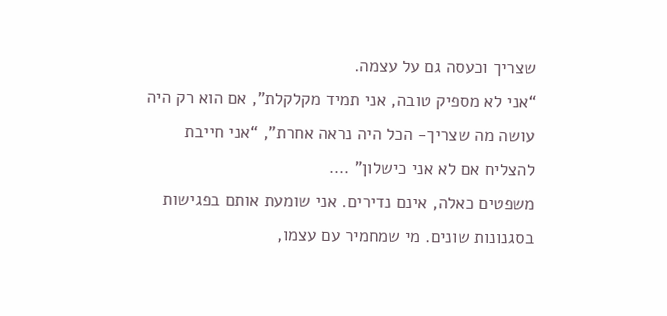שצריך וכעסה גם על עצמה.
“אני לא מספיק טובה, אני תמיד מקלקלת”, אם הוא רק היה עושה מה שצריך- הכל היה נראה אחרת”, “אני חייבת להצליח אם לא אני כישלון” ….
משפטים כאלה, אינם נדירים. אני שומעת אותם בפגישות בסגנונות שונים. מי שמחמיר עם עצמו,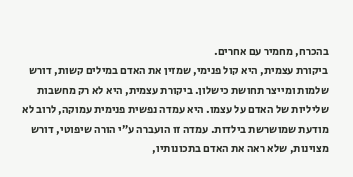בהכרח, מחמיר עם אחרים.
ביקורת עצמית, היא קול פנימי, שמזין את האדם במילים קשות, דורש שלמות ומייצר תחושת כישלון. ביקורת עצמית, היא לא רק מחשבות שליליות של האדם על עצמו. היא עמדה נפשית פנימית עמוקה, לרוב לא מודעת שמושרשת בילדות. עמדה זו הועברה ע”י הורה שיפוטי, דורש
מצוינות, שלא ראה את האדם בתכונותיו,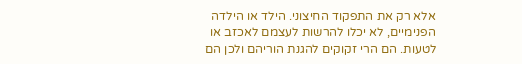אלא רק את התפקוד החיצוני. הילד או הילדה הפנימיים, לא יכלו להרשות לעצמם לאכזב או לטעות. הם הרי זקוקים להגנת הוריהם ולכן הם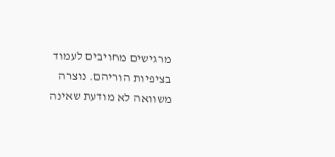מרגישים מחויבים לעמוד בציפיות הוריהם. נוצרה משוואה לא מודעת שאינה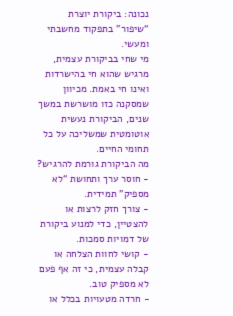נכונה: ביקורת יוצרת “שיפור” בתפקוד מחשבתי ומעשי.
מי שחי בביקורת עצמית, מרגיש שהוא חי בהישרדות ואינו חי באמת. מכיוון שמסקנה כזו מושרשת במשך שנים, הביקורת נעשית אוטומטית שמשליכה על כל תחומי החיים.
מה הביקורת גורמת להרגיש?
- חוסר ערך ותחושת “לא מספיק” תמידית.
- צורך חזק לרצות או להצטיין, כדי למנוע ביקורת של דמויות סמכות.
- קושי לחוות הצלחה או קבלה עצמית, כי זה אף פעם לא מספיק טוב.
- חרדה מטעויות בכלל או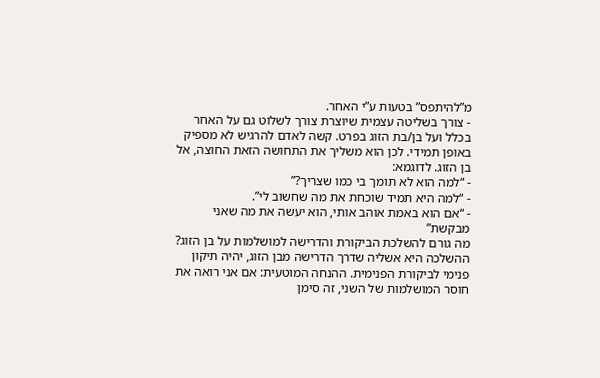מ”להיתפס” בטעות ע”י האחר.
- צורך בשליטה עצמית שיוצרת צורך לשלוט גם על האחר בכלל ועל בן/בת הזוג בפרט. קשה לאדם להרגיש לא מספיק באופן תמידי. לכן הוא משליך את התחושה הזאת החוצה, אל בן הזוג. לדוגמא:
- “למה הוא לא תומך בי כמו שצריך?”
- “למה היא תמיד שוכחת את מה שחשוב לי”.
- “אם הוא באמת אוהב אותי, הוא יעשה את מה שאני מבקשת”
מה גורם להשלכת הביקורת והדרישה למושלמות על בן הזוג?
ההשלכה היא אשליה שדרך הדרישה מבן הזוג, יהיה תיקון פנימי לביקורת הפנימית. ההנחה המוטעית: אם אני רואה את חוסר המושלמות של השני, זה סימן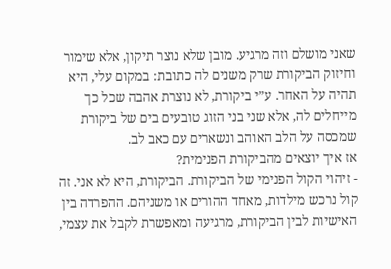שאני מושלם וזה מרגיע. מובן שלא נוצר תיקון, אלא שימור וחיזוק הביקורת שרק משנים לה כתובת: במקום עלי, היא תהיה על האחר. ע”י ביקורת, לא נוצרת אהבה שכל כך מייחלים לה, אלא שני בני הזוג טובעים בים של ביקורת שמכסה על הלב האוהב ונשארים עם כאב לב.
אז איך יוצאים מהביקורת הפנימית?
- זיהוי הקול הפנימי של הביקורת. הביקורת, היא לא אני. זה קול נרכש מילדות, מאחד ההורים או משניהם. ההפרדה בין האישיות לבין הביקורת, מרגיעה ומאפשרת לקבל את עצמי,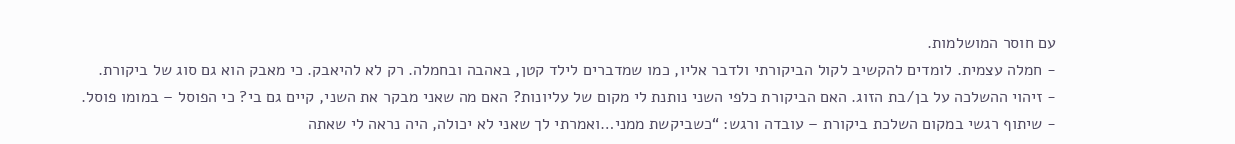עם חוסר המושלמות.
- חמלה עצמית. לומדים להקשיב לקול הביקורתי ולדבר אליו, כמו שמדברים לילד קטן, באהבה ובחמלה. רק לא להיאבק. כי מאבק הוא גם סוג של ביקורת.
- זיהוי ההשלכה על בן/בת הזוג. האם הביקורת כלפי השני נותנת לי מקום של עליונות? האם מה שאני מבקר את השני, קיים גם בי? כי הפוסל – במומו פוסל.
- שיתוף רגשי במקום השלכת ביקורת – עובדה ורגש: “כשביקשת ממני…ואמרתי לך שאני לא יכולה, היה נראה לי שאתה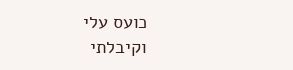כועס עלי וקיבלתי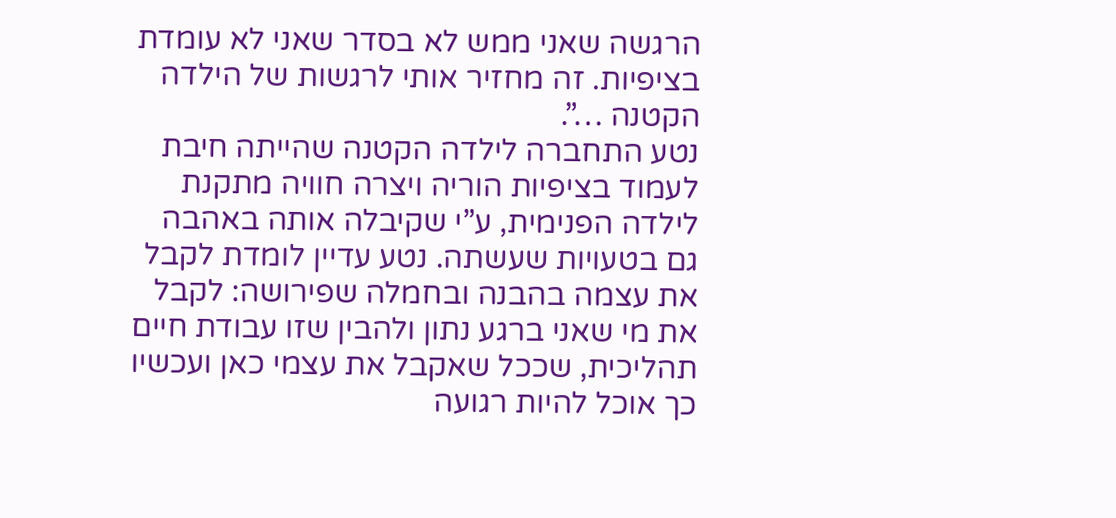הרגשה שאני ממש לא בסדר שאני לא עומדת בציפיות. זה מחזיר אותי לרגשות של הילדה הקטנה …”.
נטע התחברה לילדה הקטנה שהייתה חיבת לעמוד בציפיות הוריה ויצרה חוויה מתקנת לילדה הפנימית, ע”י שקיבלה אותה באהבה גם בטעויות שעשתה. נטע עדיין לומדת לקבל את עצמה בהבנה ובחמלה שפירושה: לקבל את מי שאני ברגע נתון ולהבין שזו עבודת חיים תהליכית, שככל שאקבל את עצמי כאן ועכשיו כך אוכל להיות רגועה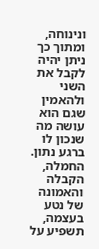ונינוחה, ומתוך כך ניתן יהיה לקבל את השני ולהאמין שגם הוא עושה מה שנכון לו ברגע נתון. החמלה, הקבלה והאמונה של נטע בעצמה, תשפיע על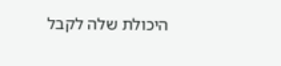היכולת שלה לקבל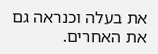את בעלה וכנראה גם את האחרים.